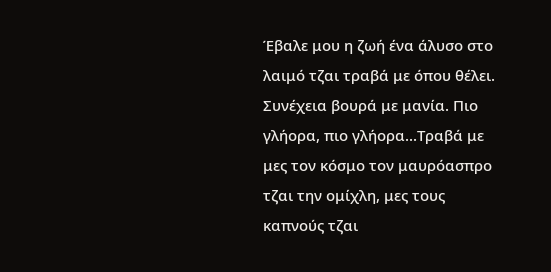Έβαλε μου η ζωή ένα άλυσο στο λαιμό τζαι τραβά με όπου θέλει. Συνέχεια βουρά με μανία. Πιο γλήορα, πιο γλήορα...Τραβά με μες τον κόσμο τον μαυρόασπρο τζαι την ομίχλη, μες τους καπνούς τζαι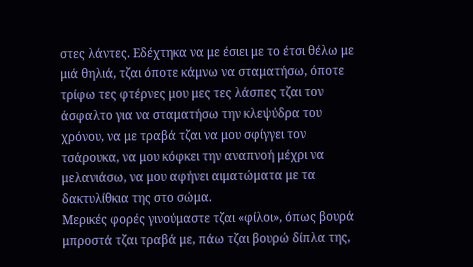στες λάντες. Εδέχτηκα να με έσιει με το έτσι θέλω με μιά θηλιά, τζαι όποτε κάμνω να σταματήσω, όποτε τρίφω τες φτέρνες μου μες τες λάσπες τζαι τον άσφαλτο για να σταματήσω την κλεψύδρα του χρόνου, να με τραβά τζαι να μου σφίγγει τον τσάρουκα, να μου κόφκει την αναπνοή μέχρι να μελανιάσω, να μου αφήνει αιματώματα με τα δακτυλίθκια της στο σώμα.
Μερικές φορές γινούμαστε τζαι «φίλοι», όπως βουρά μπροστά τζαι τραβά με, πάω τζαι βουρώ δίπλα της,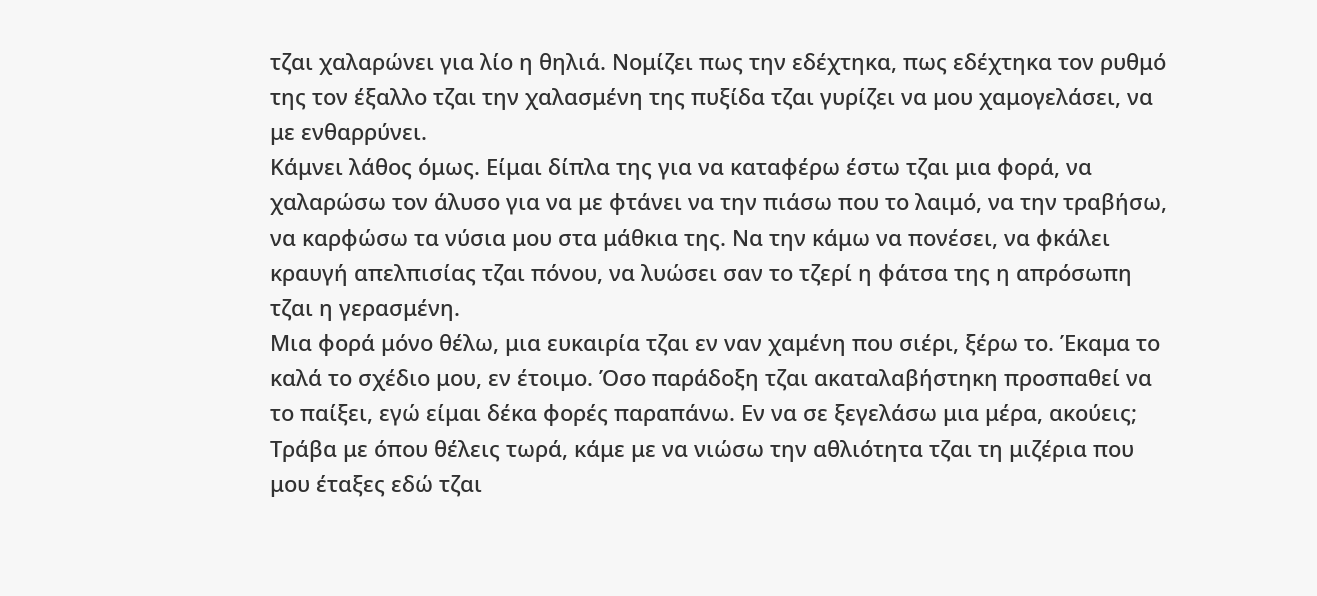τζαι χαλαρώνει για λίο η θηλιά. Νομίζει πως την εδέχτηκα, πως εδέχτηκα τον ρυθμό της τον έξαλλο τζαι την χαλασμένη της πυξίδα τζαι γυρίζει να μου χαμογελάσει, να με ενθαρρύνει.
Κάμνει λάθος όμως. Είμαι δίπλα της για να καταφέρω έστω τζαι μια φορά, να χαλαρώσω τον άλυσο για να με φτάνει να την πιάσω που το λαιμό, να την τραβήσω, να καρφώσω τα νύσια μου στα μάθκια της. Να την κάμω να πονέσει, να φκάλει κραυγή απελπισίας τζαι πόνου, να λυώσει σαν το τζερί η φάτσα της η απρόσωπη τζαι η γερασμένη.
Μια φορά μόνο θέλω, μια ευκαιρία τζαι εν ναν χαμένη που σιέρι, ξέρω το. Έκαμα το καλά το σχέδιο μου, εν έτοιμο. Όσο παράδοξη τζαι ακαταλαβήστηκη προσπαθεί να το παίξει, εγώ είμαι δέκα φορές παραπάνω. Εν να σε ξεγελάσω μια μέρα, ακούεις;
Τράβα με όπου θέλεις τωρά, κάμε με να νιώσω την αθλιότητα τζαι τη μιζέρια που μου έταξες εδώ τζαι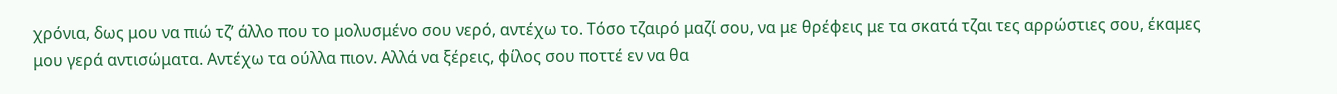χρόνια, δως μου να πιώ τζ’ άλλο που το μολυσμένο σου νερό, αντέχω το. Τόσο τζαιρό μαζί σου, να με θρέφεις με τα σκατά τζαι τες αρρώστιες σου, έκαμες μου γερά αντισώματα. Αντέχω τα ούλλα πιον. Αλλά να ξέρεις, φίλος σου ποττέ εν να θα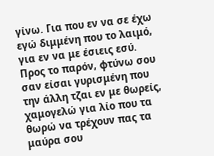γίνω. Για που εν να σε έχω εγώ διμμένη που το λαιμό, για εν να με έσιεις εσύ.
Προς το παρόν, φτύνω σου σαν είσαι γυρισμένη που την άλλη τζαι εν με θωρείς, χαμογελώ για λίο που τα θωρώ να τρέχουν πας τα μαύρα σου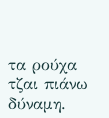τα ρούχα τζαι πιάνω δύναμη.